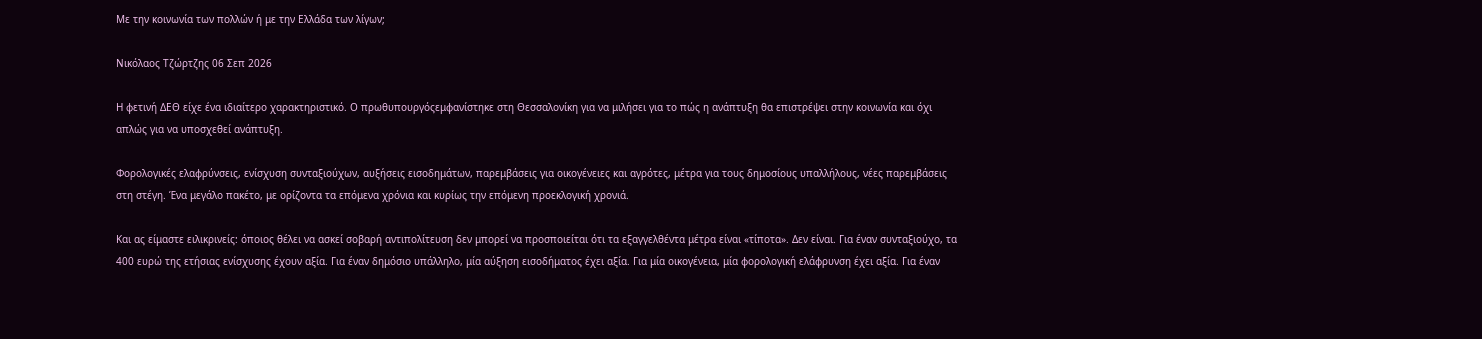Με την κοινωνία των πολλών ή με την Ελλάδα των λίγων;

Νικόλαος Τζώρτζης 06 Σεπ 2026

Η φετινή ΔΕΘ είχε ένα ιδιαίτερο χαρακτηριστικό. Ο πρωθυπουργόςεμφανίστηκε στη Θεσσαλονίκη για να μιλήσει για το πώς η ανάπτυξη θα επιστρέψει στην κοινωνία και όχι απλώς για να υποσχεθεί ανάπτυξη.

Φορολογικές ελαφρύνσεις, ενίσχυση συνταξιούχων, αυξήσεις εισοδημάτων, παρεμβάσεις για οικογένειες και αγρότες, μέτρα για τους δημοσίους υπαλλήλους, νέες παρεμβάσεις στη στέγη. Ένα μεγάλο πακέτο, με ορίζοντα τα επόμενα χρόνια και κυρίως την επόμενη προεκλογική χρονιά.

Και ας είμαστε ειλικρινείς: όποιος θέλει να ασκεί σοβαρή αντιπολίτευση δεν μπορεί να προσποιείται ότι τα εξαγγελθέντα μέτρα είναι «τίποτα». Δεν είναι. Για έναν συνταξιούχο, τα 400 ευρώ της ετήσιας ενίσχυσης έχουν αξία. Για έναν δημόσιο υπάλληλο, μία αύξηση εισοδήματος έχει αξία. Για μία οικογένεια, μία φορολογική ελάφρυνση έχει αξία. Για έναν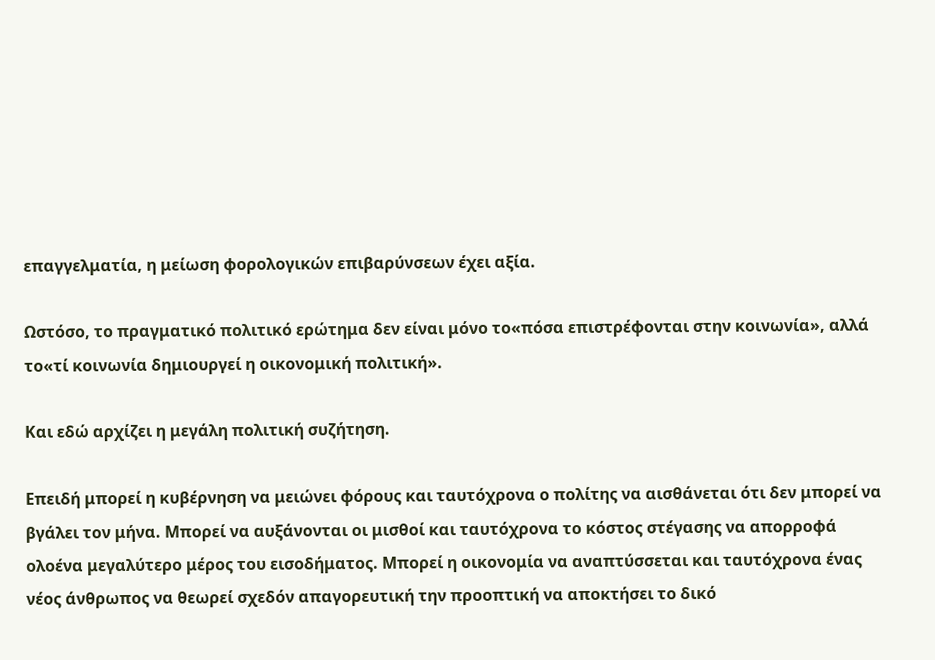επαγγελματία, η μείωση φορολογικών επιβαρύνσεων έχει αξία.

Ωστόσο, το πραγματικό πολιτικό ερώτημα δεν είναι μόνο το«πόσα επιστρέφονται στην κοινωνία», αλλά το«τί κοινωνία δημιουργεί η οικονομική πολιτική».

Και εδώ αρχίζει η μεγάλη πολιτική συζήτηση.

Επειδή μπορεί η κυβέρνηση να μειώνει φόρους και ταυτόχρονα ο πολίτης να αισθάνεται ότι δεν μπορεί να βγάλει τον μήνα. Μπορεί να αυξάνονται οι μισθοί και ταυτόχρονα το κόστος στέγασης να απορροφά ολοένα μεγαλύτερο μέρος του εισοδήματος. Μπορεί η οικονομία να αναπτύσσεται και ταυτόχρονα ένας νέος άνθρωπος να θεωρεί σχεδόν απαγορευτική την προοπτική να αποκτήσει το δικό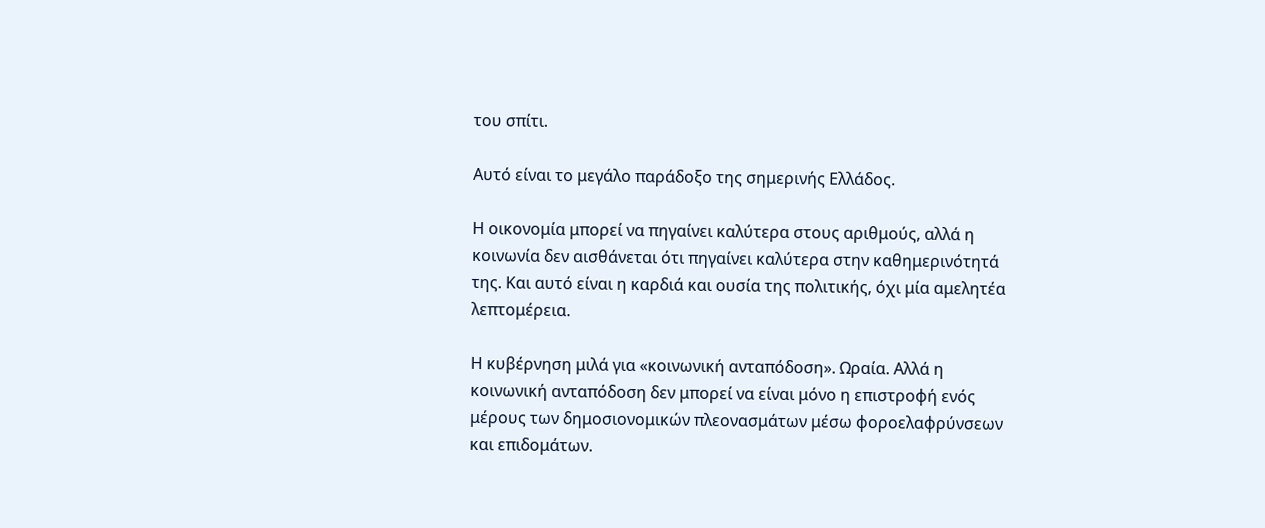του σπίτι.

Αυτό είναι το μεγάλο παράδοξο της σημερινής Ελλάδος.

Η οικονομία μπορεί να πηγαίνει καλύτερα στους αριθμούς, αλλά η κοινωνία δεν αισθάνεται ότι πηγαίνει καλύτερα στην καθημερινότητά της. Και αυτό είναι η καρδιά και ουσία της πολιτικής, όχι μία αμελητέα λεπτομέρεια.

Η κυβέρνηση μιλά για «κοινωνική ανταπόδοση». Ωραία. Αλλά η κοινωνική ανταπόδοση δεν μπορεί να είναι μόνο η επιστροφή ενός μέρους των δημοσιονομικών πλεονασμάτων μέσω φοροελαφρύνσεων και επιδομάτων.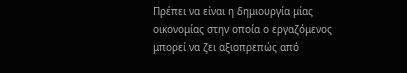Πρέπει να είναι η δημιουργία μίας οικονομίας στην οποία ο εργαζόμενος μπορεί να ζει αξιοπρεπώς από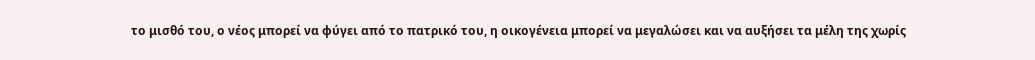το μισθό του, ο νέος μπορεί να φύγει από το πατρικό του, η οικογένεια μπορεί να μεγαλώσει και να αυξήσει τα μέλη της χωρίς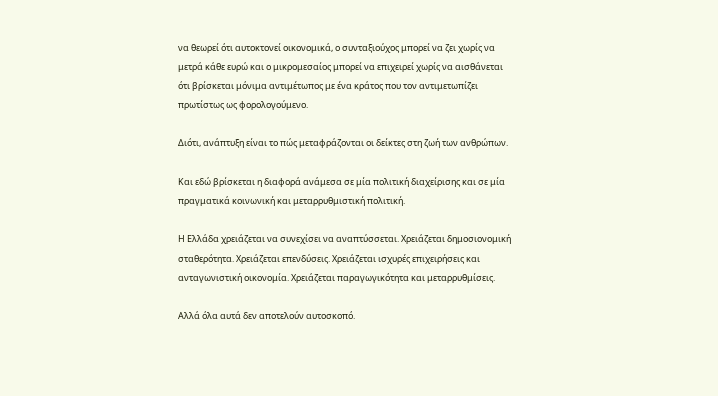να θεωρεί ότι αυτοκτονεί οικονομικά, ο συνταξιούχος μπορεί να ζει χωρίς να μετρά κάθε ευρώ και ο μικρομεσαίος μπορεί να επιχειρεί χωρίς να αισθάνεται ότι βρίσκεται μόνιμα αντιμέτωπος με ένα κράτος που τον αντιμετωπίζει πρωτίστως ως φορολογούμενο.

Διότι, ανάπτυξη είναι το πώς μεταφράζονται οι δείκτες στη ζωή των ανθρώπων.

Και εδώ βρίσκεται η διαφορά ανάμεσα σε μία πολιτική διαχείρισης και σε μία πραγματικά κοινωνική και μεταρρυθμιστική πολιτική.

Η Ελλάδα χρειάζεται να συνεχίσει να αναπτύσσεται. Χρειάζεται δημοσιονομική σταθερότητα. Χρειάζεται επενδύσεις. Χρειάζεται ισχυρές επιχειρήσεις και ανταγωνιστική οικονομία. Χρειάζεται παραγωγικότητα και μεταρρυθμίσεις.

Αλλά όλα αυτά δεν αποτελούν αυτοσκοπό.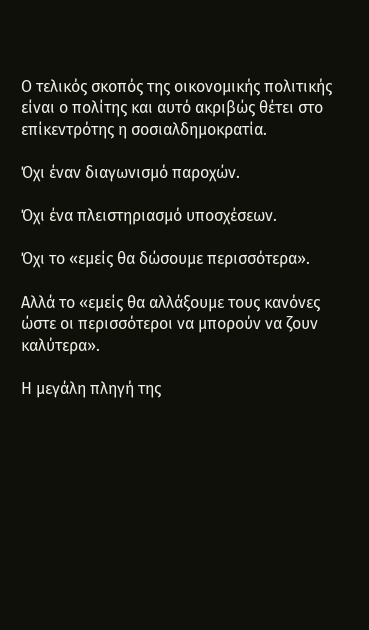Ο τελικός σκοπός της οικονομικής πολιτικής είναι ο πολίτης και αυτό ακριβώς θέτει στο επίκεντρότης η σοσιαλδημοκρατία.

Όχι έναν διαγωνισμό παροχών.

Όχι ένα πλειστηριασμό υποσχέσεων.

Όχι το «εμείς θα δώσουμε περισσότερα».

Αλλά το «εμείς θα αλλάξουμε τους κανόνες ώστε οι περισσότεροι να μπορούν να ζουν καλύτερα».

Η μεγάλη πληγή της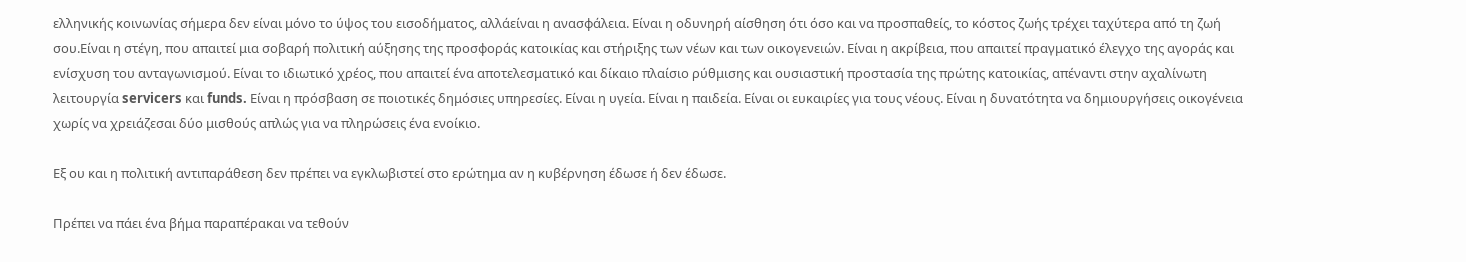ελληνικής κοινωνίας σήμερα δεν είναι μόνο το ύψος του εισοδήματος, αλλάείναι η ανασφάλεια. Είναι η οδυνηρή αίσθηση ότι όσο και να προσπαθείς, το κόστος ζωής τρέχει ταχύτερα από τη ζωή σου.Είναι η στέγη, που απαιτεί μια σοβαρή πολιτική αύξησης της προσφοράς κατοικίας και στήριξης των νέων και των οικογενειών. Είναι η ακρίβεια, που απαιτεί πραγματικό έλεγχο της αγοράς και ενίσχυση του ανταγωνισμού. Είναι το ιδιωτικό χρέος, που απαιτεί ένα αποτελεσματικό και δίκαιο πλαίσιο ρύθμισης και ουσιαστική προστασία της πρώτης κατοικίας, απέναντι στην αχαλίνωτη λειτουργία servicers και funds. Είναι η πρόσβαση σε ποιοτικές δημόσιες υπηρεσίες. Είναι η υγεία. Είναι η παιδεία. Είναι οι ευκαιρίες για τους νέους. Είναι η δυνατότητα να δημιουργήσεις οικογένεια χωρίς να χρειάζεσαι δύο μισθούς απλώς για να πληρώσεις ένα ενοίκιο.

Εξ ου και η πολιτική αντιπαράθεση δεν πρέπει να εγκλωβιστεί στο ερώτημα αν η κυβέρνηση έδωσε ή δεν έδωσε.

Πρέπει να πάει ένα βήμα παραπέρακαι να τεθούν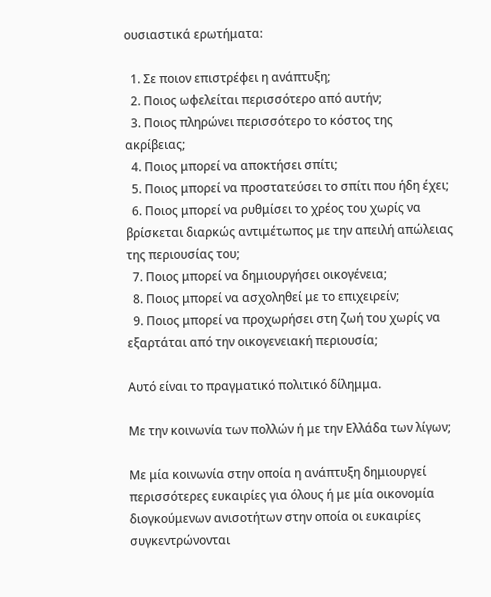ουσιαστικά ερωτήματα:

  1. Σε ποιον επιστρέφει η ανάπτυξη;
  2. Ποιος ωφελείται περισσότερο από αυτήν;
  3. Ποιος πληρώνει περισσότερο το κόστος της ακρίβειας;
  4. Ποιος μπορεί να αποκτήσει σπίτι;
  5. Ποιος μπορεί να προστατεύσει το σπίτι που ήδη έχει;
  6. Ποιος μπορεί να ρυθμίσει το χρέος του χωρίς να βρίσκεται διαρκώς αντιμέτωπος με την απειλή απώλειας της περιουσίας του;
  7. Ποιος μπορεί να δημιουργήσει οικογένεια;
  8. Ποιος μπορεί να ασχοληθεί με το επιχειρείν;
  9. Ποιος μπορεί να προχωρήσει στη ζωή του χωρίς να εξαρτάται από την οικογενειακή περιουσία;

Αυτό είναι το πραγματικό πολιτικό δίλημμα.

Με την κοινωνία των πολλών ή με την Ελλάδα των λίγων;

Με μία κοινωνία στην οποία η ανάπτυξη δημιουργεί περισσότερες ευκαιρίες για όλους ή με μία οικονομία διογκούμενων ανισοτήτων στην οποία οι ευκαιρίες συγκεντρώνονται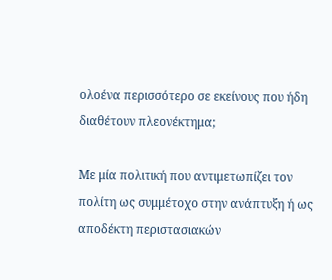ολοένα περισσότερο σε εκείνους που ήδη διαθέτουν πλεονέκτημα;

Με μία πολιτική που αντιμετωπίζει τον πολίτη ως συμμέτοχο στην ανάπτυξη ή ως αποδέκτη περιστασιακών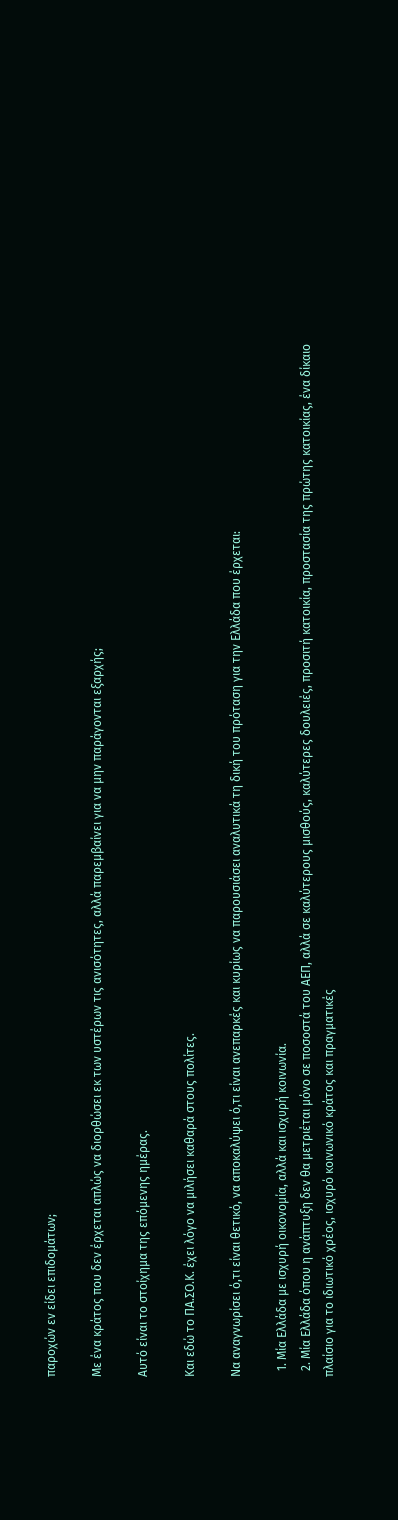παροχών εν είδει επιδομάτων;

Με ένα κράτος που δεν έρχεται απλώς να διορθώσει εκ των υστέρων τις ανισότητες, αλλά παρεμβαίνει για να μην παράγονται εξαρχής;

Αυτό είναι το στοίχημα της επόμενης ημέρας.

Και εδώ το ΠΑ.ΣΟ.Κ. έχει λόγο να μιλήσει καθαρά στους πολίτες.

Να αναγνωρίσει ό,τι είναι θετικό, να αποκαλύψει ό,τι είναι ανεπαρκές και κυρίως να παρουσιάσει αναλυτικά τη δική του πρόταση για την Ελλάδα που έρχεται:

  1. Μία Ελλάδα με ισχυρή οικονομία, αλλά και ισχυρή κοινωνία.
  2. Μία Ελλάδα όπου η ανάπτυξη δεν θα μετριέται μόνο σε ποσοστά του ΑΕΠ, αλλά σε καλύτερους μισθούς, καλύτερες δουλειές, προσιτή κατοικία, προστασία της πρώτης κατοικίας, ένα δίκαιο πλαίσιο για το ιδιωτικό χρέος, ισχυρό κοινωνικό κράτος και πραγματικές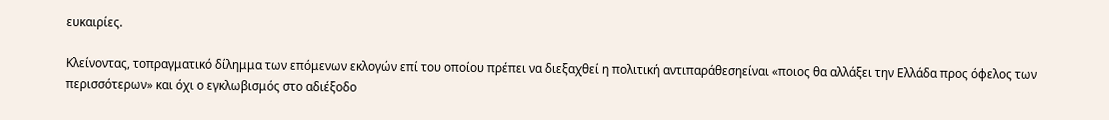ευκαιρίες.

Κλείνοντας, τοπραγματικό δίλημμα των επόμενων εκλογών επί του οποίου πρέπει να διεξαχθεί η πολιτική αντιπαράθεσηείναι «ποιος θα αλλάξει την Ελλάδα προς όφελος των περισσότερων» και όχι ο εγκλωβισμός στο αδιέξοδο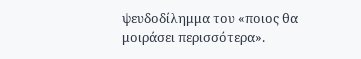ψευδοδίλημμα του «ποιος θα μοιράσει περισσότερα».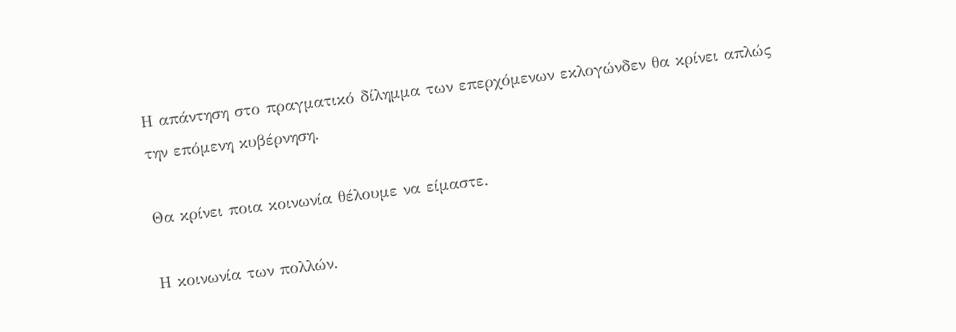Η απάντηση στο πραγματικό δίλημμα των επερχόμενων εκλογώνδεν θα κρίνει απλώς την επόμενη κυβέρνηση.

Θα κρίνει ποια κοινωνία θέλουμε να είμαστε.

Η κοινωνία των πολλών.